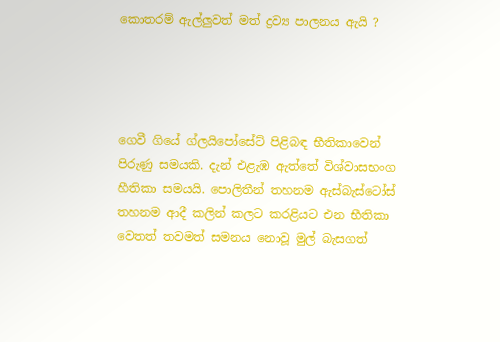කොතරම් ඇල්ලුවත් මත් ද්‍රව්‍ය පාලනය ඇයි ?




ගෙවී ගියේ ග්ලයිපෝසේට් පිළිබඳ භීතිකාවෙන් පිරුණු සමයකි. දැන් එළැඹ ඇත්තේ විශ්වාසභංග හීතිකා සමයයි. පොලිතීන් තහනම ඇස්බැස්ටෝස් තහනම ආදී කලින් කලට කරළියට එන භීතිකා වෙතත් තවමත් සමනය නොවූ මුල් බැසගත්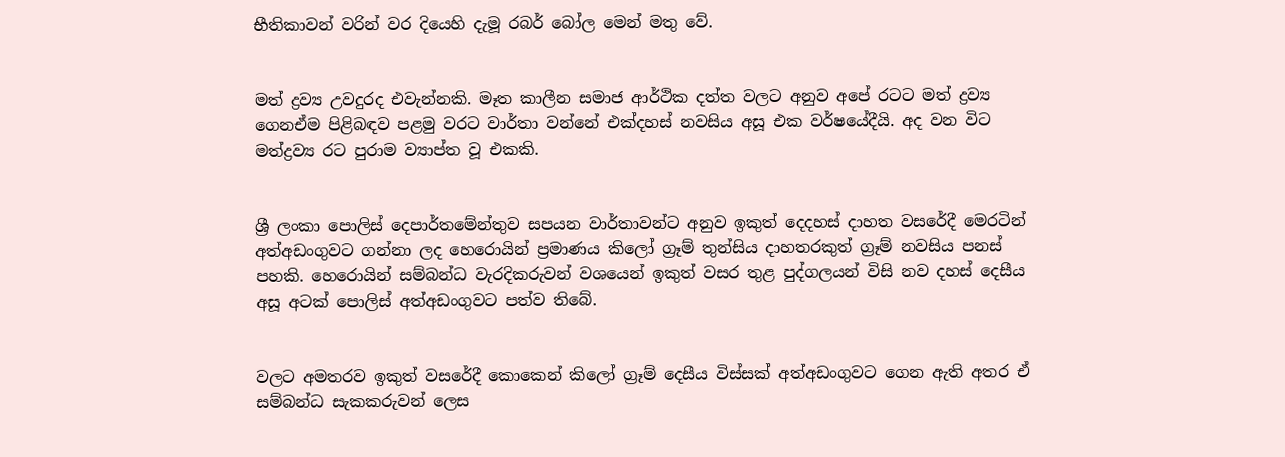භීතිකාවන් වරින් වර දියෙහි දැමූ රබර් බෝල මෙන් මතු වේ.


මත් ද්‍රව්‍ය උවදුරද එවැන්නකි. මෑත කාලීන සමාජ ආර්ථික දත්ත වලට අනුව අපේ රටට මත් ද්‍රව්‍ය ගෙනඒම පිළිබඳව පළමු වරට වාර්තා වන්නේ එක්දහස් නවසිය අසූ එක වර්ෂයේදීයි. අද වන විට මත්ද්‍රව්‍ය රට පුරාම ව්‍යාප්ත වූ එකකි.


ශ්‍රී ලංකා පොලිස් දෙපාර්තමේන්තුව සපයන වාර්තාවන්ට අනුව ඉකුත් දෙදහස් දාහත වසරේදී මෙරටින් අත්අඩංගුවට ගන්නා ලද හෙරොයින් ප්‍රමාණය කිලෝ ග්‍රෑම් තුන්සිය දාහතරකුත් ග්‍රෑම් නවසිය පනස් පහකි. හෙරොයින් සම්බන්ධ වැරදිකරුවන් වශයෙන් ඉකුත් වසර තුළ පුද්ගලයන් විසි නව දහස් දෙසීය අසූ අටක් පොලිස් අත්අඩංගුවට පත්ව තිබේ.


වලට අමතරව ඉකුත් වසරේදී කොකෙන් කිලෝ ග්‍රෑම් දෙසීය විස්සක් අත්අඩංගුවට ගෙන ඇති අතර ඒ සම්බන්ධ සැකකරුවන් ලෙස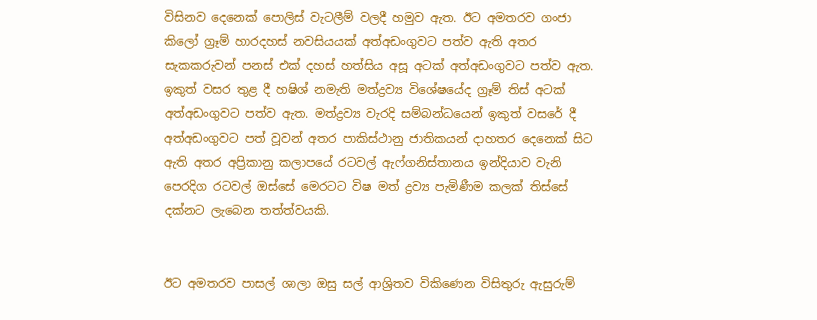විසිනව දෙනෙක් පොලිස් වැටලීම් වලදී හමුව ඇත. ඊට අමතරව ගංජා කිලෝ ග්‍රෑම් හාරදහස් නවසියයක් අත්අඩංගුවට පත්ව ඇති අතර සැකකරුවන් පනස් එක් දහස් හත්සිය අසූ අටක් අත්අඩංගුවට පත්ව ඇත. ඉකුත් වසර තුළ දී හෂිශ් නමැති මත්ද්‍රව්‍ය විශේෂයේද ග්‍රෑම් තිස් අටක් අත්අඩංගුවට පත්ව ඇත. මත්ද්‍රව්‍ය වැරදි සම්බන්ධයෙන් ඉකුත් වසරේ දී අත්අඩංගුවට පත් වූවන් අතර පාකිස්ථානු ජාතිකයන් දාහතර දෙනෙක් සිට ඇති අතර අප්‍රිකානු කලාපයේ රටවල් ඇෆ්ගනිස්තානය ඉන්දියාව වැනි පෙරදිග රටවල් ඔස්සේ මෙරටට විෂ මත් ද්‍රව්‍ය පැමිණීම කලක් තිස්සේ දක්නට ලැබෙන තත්ත්වයකි.


ඊට අමතරව පාසල් ශාලා ඔසු සල් ආශ්‍රිතව විකිණෙන විසිතුරු ඇසුරුම්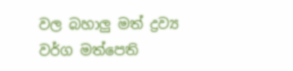වල බහාලු මත් ද්‍රව්‍ය වර්ග මත්පෙති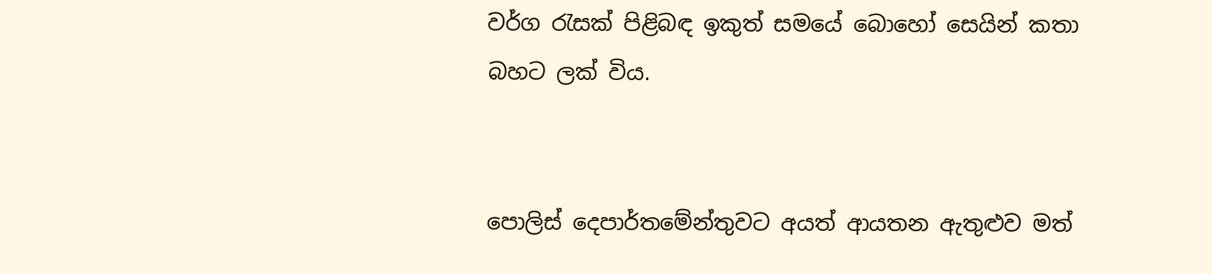වර්ග රැසක් පිළිබඳ ඉකුත් සමයේ බොහෝ සෙයින් කතා බහට ලක් විය.


පොලිස් දෙපාර්තමේන්තුවට අයත් ආයතන ඇතුළුව මත්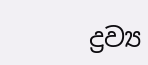ද්‍රව්‍ය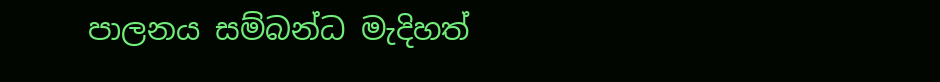පාලනය සම්බන්ධ මැදිහත්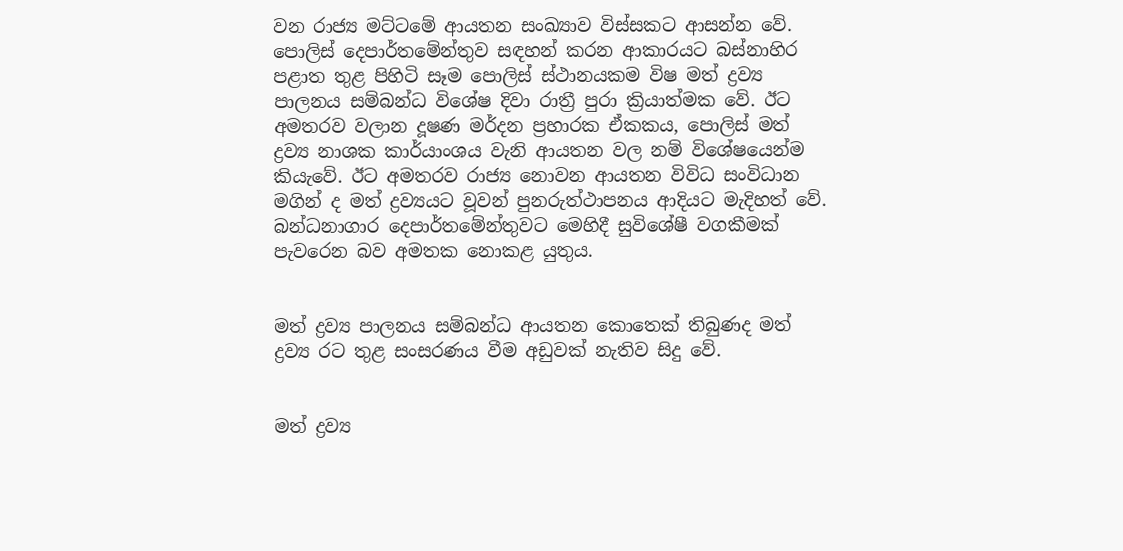වන රාජ්‍ය මට්ටමේ ආයතන සංඛ්‍යාව විස්සකට ආසන්න වේ. පොලිස් දෙපාර්තමේන්තුව සඳහන් කරන ආකාරයට බස්නාහිර පළාත තුළ පිහිටි සෑම පොලිස් ස්ථානයකම විෂ මත් ද්‍රව්‍ය පාලනය සම්බන්ධ විශේෂ දිවා රාත්‍රී පුරා ක්‍රියාත්මක වේ. ඊට අමතරව වලාන දූෂණ මර්දන ප්‍රහාරක ඒකකය, පොලිස් මත් ද්‍රව්‍ය නාශක කාර්යාංශය වැනි ආයතන වල නම් විශේෂයෙන්ම කියැවේ. ඊට අමතරව රාජ්‍ය නොවන ආයතන විවිධ සංවිධාන මගින් ද මත් ද්‍රව්‍යයට වූවන් පුනරුත්ථාපනය ආදියට මැදිහත් වේ. බන්ධනාගාර දෙපාර්තමේන්තුවට මෙහිදී සුවිශේෂී වගකීමක් පැවරෙන බව අමතක නොකළ යුතුය.


මත් ද්‍රව්‍ය පාලනය සම්බන්ධ ආයතන කොතෙක් තිබුණද මත් ද්‍රව්‍ය රට තුළ සංසරණය වීම අඩුවක් නැතිව සිදු වේ.


මත් ද්‍රව්‍ය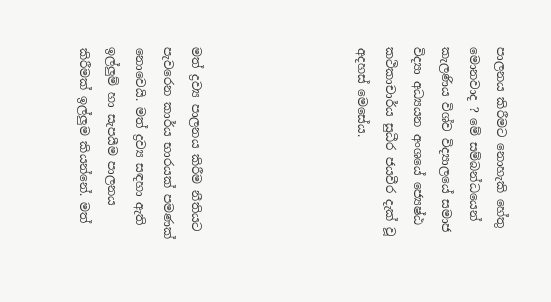පාලනය කිරීමට නොහැකි හේතු මොනවාද ? මේ සම්බන්ධයෙන් කැලණිය විශ්ව විද්‍යාලයේ සමාජ විද්‍යා අධ්‍යයන අංශයේ ජ්‍යෙෂ්‍ඨ කථිකාචාර්ය සුධීර ජයවීර දැක් වූ අදහස් මෙසේය.





මත් ද්‍රව්‍ය පාලනය කිරීම නීතියට පැවරෙන කාර්ය භාරයක් පමණක් නොවෙයි. මත් ද්‍රව්‍ය සඳහා ඇති ඉල්ලුම් හා සැපයීම පාලනය කිරීමක් ඉල්ලුම කියන්නේ. මත්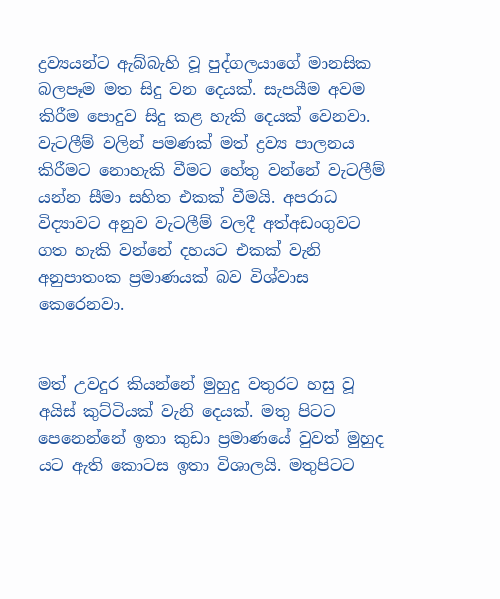ද්‍රව්‍යයන්ට ඇබ්බැහි වූ පුද්ගලයාගේ මානසික බලපෑම මත සිදු වන දෙයක්. සැපයීම අවම කිරීම පොදුව සිදු කළ හැකි දෙයක් වෙනවා. වැටලීම් වලින් පමණක් මත් ද්‍රව්‍ය පාලනය කිරීමට නොහැකි වීමට හේතු වන්නේ වැටලීම් යන්න සීමා සහිත එකක් වීමයි. අපරාධ විද්‍යාවට අනුව වැටලීම් වලදී අත්අඩංගුවට ගත හැකි වන්නේ දහයට එකක් වැනි අනුපාතංක ප්‍රමාණයක් බව විශ්වාස කෙරෙනවා.


මත් උවදුර කියන්නේ මුහුදු වතුරට හසු වූ අයිස් කුට්ටියක් වැනි දෙයක්. මතු පිටට පෙනෙන්නේ ඉතා කුඩා ප්‍රමාණයේ වුවත් මුහුද යට ඇති කොටස ඉතා විශාලයි. මතුපිටට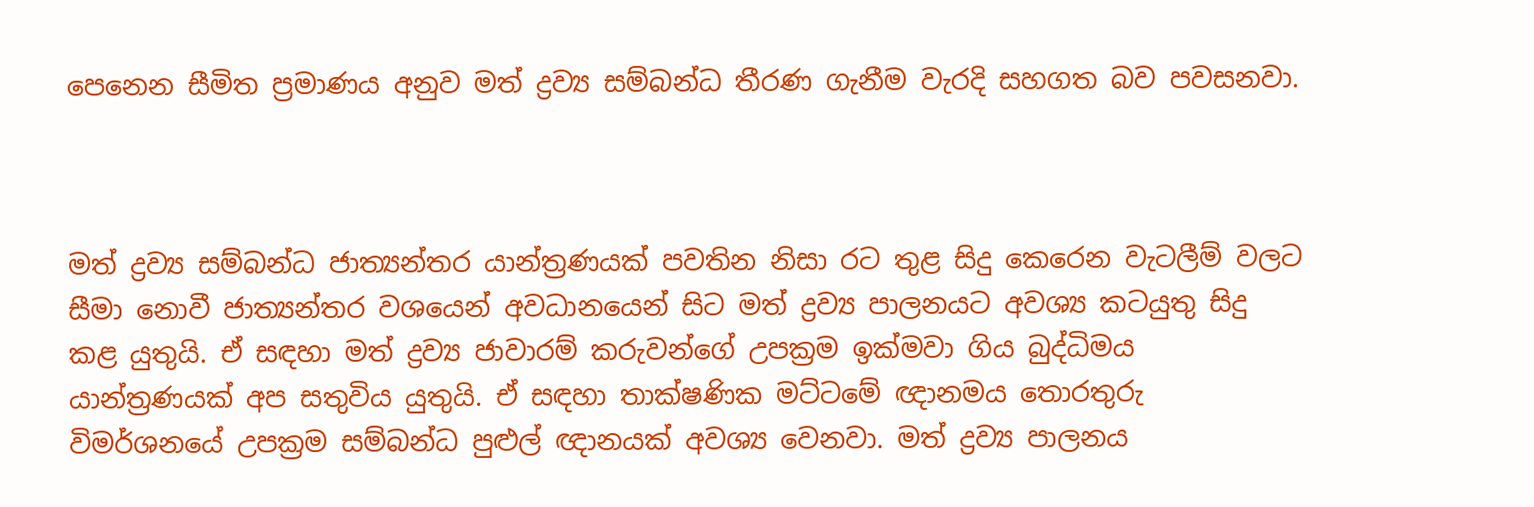පෙනෙන සීමිත ප්‍රමාණය අනුව මත් ද්‍රව්‍ය සම්බන්ධ තීරණ ගැනීම වැරදි සහගත බව පවසනවා.



මත් ද්‍රව්‍ය සම්බන්ධ ජාත්‍යන්තර යාන්ත්‍රණයක් පවතින නිසා රට තුළ සිදු කෙරෙන වැටලීම් වලට සීමා නොවී ජාත්‍යන්තර වශයෙන් අවධානයෙන් සිට මත් ද්‍රව්‍ය පාලනයට අවශ්‍ය කටයුතු සිදු කළ යුතුයි. ඒ සඳහා මත් ද්‍රව්‍ය ජාවාරම් කරුවන්ගේ උපක්‍රම ඉක්මවා ගිය බුද්ධිමය යාන්ත්‍රණයක් අප සතුවිය යුතුයි. ඒ සඳහා තාක්ෂණික මට්ටමේ ඥානමය තොරතුරු විමර්ශනයේ උපක්‍රම සම්බන්ධ පුළුල් ඥානයක් අවශ්‍ය වෙනවා. මත් ද්‍රව්‍ය පාලනය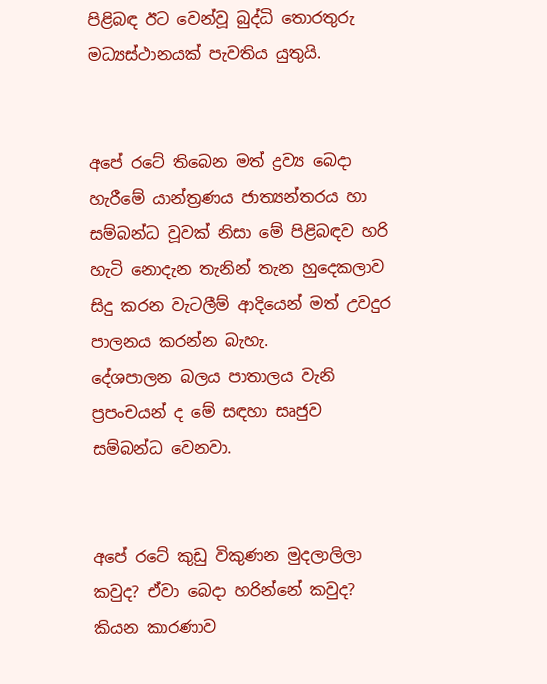පිළිබඳ ඊට වෙන්වූ බුද්ධි තොරතුරු මධ්‍යස්ථානයක් පැවතිය යුතුයි.


අපේ රටේ තිබෙන මත් ද්‍රව්‍ය බෙදා හැරීමේ යාන්ත්‍රණය ජාත්‍යන්තරය හා සම්බන්ධ වූවක් නිසා මේ පිළිබඳව හරි හැටි නොදැන තැනින් තැන හුදෙකලාව සිදු කරන වැටලීම් ආදියෙන් මත් උවදුර පාලනය කරන්න බැහැ.
දේශපාලන බලය පාතාලය වැනි ප්‍රපංචයන් ද මේ සඳහා සෘජුව සම්බන්ධ වෙනවා.


අපේ රටේ කුඩු විකුණන මුදලාලිලා කවුද? ඒවා බෙදා හරින්නේ කවුද? කියන කාරණාව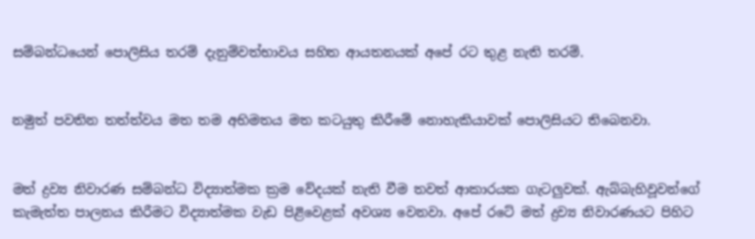සම්බන්ධයෙන් පොලිසිය තරම් දැනුම්වත්භාවය සහිත ආයතනයක් අපේ රට තුළ නැති තරම්.


නමුත් පවතින තත්ත්වය මත තම අභිමතය මත කටයුතු කිරීමේ නොහැකියාවක් පොලිසියට තිබෙනවා.


මත් ද්‍රව්‍ය නිවාරණ සම්බන්ධ විද්‍යාත්මක ක්‍රම වේදයක් නැති වීම තවත් ආකාරයක ගැටලුවක්. ඇබ්බැහිවූවන්ගේ කැමැත්ත පාලනය කිරීමට විද්‍යාත්මක වැඩ පිළිවෙළක් අවශ්‍ය වෙනවා. අපේ රටේ මත් ද්‍රව්‍ය නිවාරණයට පිහිට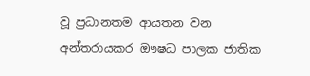වූ ප්‍රධානතම ආයතන වන අන්තරායකර ඖෂධ පාලක ජාතික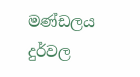මණ්ඩලය දුර්වල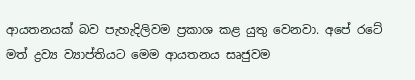ආයතනයක් බව පැහැදිලිවම ප්‍රකාශ කළ යුතු වෙනවා. අපේ රටේ මත් ද්‍රව්‍ය ව්‍යාප්තියට මෙම ආයතනය සෘජුවම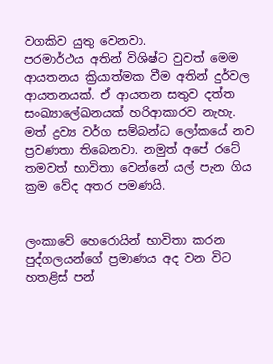වගකිව යුතු වෙනවා.
පරමාර්ථය අතින් විශිෂ්ට වුවත් මෙම ආයතනය ක්‍රියාත්මක වීම අතින් දුර්වල ආයතනයක්. ඒ ආයතන සතුව දත්ත සංඛ්‍යාලේඛනයක් හරිආකාරව නැහැ. මත් ද්‍රව්‍ය වර්ග සම්බන්ධ ලෝකයේ නව ප්‍රවණතා තිබෙනවා. නමුත් අපේ රටේ තමවත් භාවිතා වෙන්නේ යල් පැන ගිය ක්‍රම වේද අතර පමණයි.


ලංකාවේ හෙරොයින් භාවිතා කරන පුද්ගලයන්ගේ ප්‍රමාණය අද වන විට හතළිස් පන්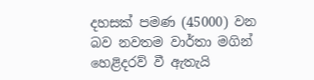දහසක් පමණ (45000) වන බව නවතම වාර්තා මගින් හෙළිදරව් වී ඇතැයි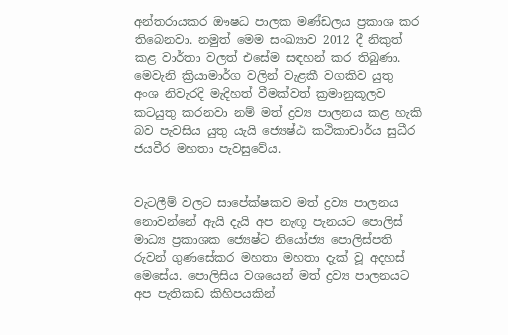අන්තරායකර ඖෂධ පාලක මණ්ඩලය ප්‍රකාශ කර තිබෙනවා. නමුත් මෙම සංඛ්‍යාව 2012 දී නිකුත් කළ වාර්තා වලත් එසේම සඳහන් කර තිබුණා. මෙවැනි ක්‍රියාමාර්ග වලින් වැළකී වගකිව යුතු අංශ නිවැරදි මැදිහත් වීමක්වත් ක්‍රමානුකූලව කටයුතු කරනවා නම් මත් ද්‍රව්‍ය පාලනය කළ හැකි බව පැවසිය යුතු යැයි ජ්‍යෙෂ්‍ඨ කථිකාචාර්ය සුධීර ජයවීර මහතා පැවසුවේය.


වැටලීම් වලට සාපේක්ෂකව මත් ද්‍රව්‍ය පාලනය නොවන්නේ ඇයි දැයි අප නැඟූ පැනයට පොලිස් මාධ්‍ය ප්‍රකාශක ජ්‍යෙෂ්‍ට නියෝජ්‍ය පොලිස්පති රුවන් ගුණසේකර මහතා මහතා දැක් වූ අදහස් මෙසේය. පොලිසිය වශයෙන් මත් ද්‍රව්‍ය පාලනයට අප පැතිකඩ කිහිපයකින්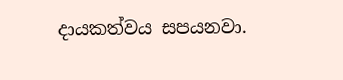දායකත්වය සපයනවා.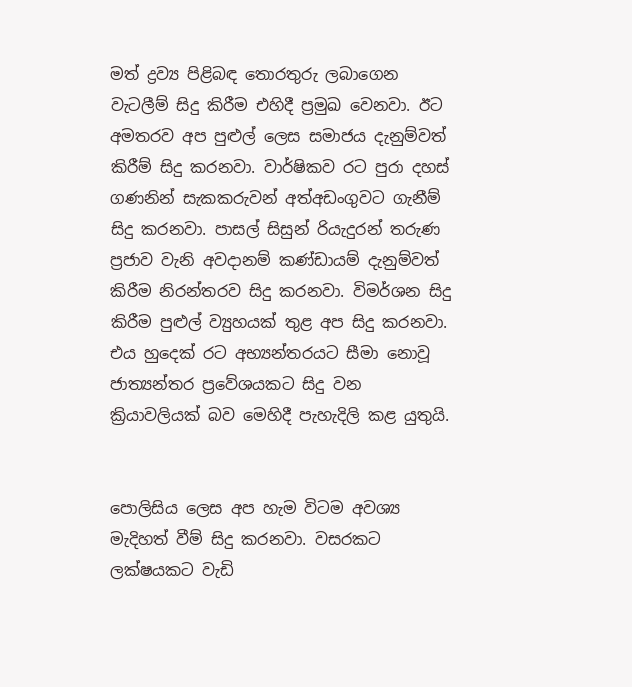මත් ද්‍රව්‍ය පිළිබඳ තොරතුරු ලබාගෙන වැටලීම් සිදු කිරීම එහිදී ප්‍රමුඛ වෙනවා. ඊට අමතරව අප පුළුල් ලෙස සමාජය දැනුම්වත් කිරීම් සිදු කරනවා. වාර්ෂිකව රට පුරා දහස් ගණනින් සැකකරුවන් අත්අඩංගුවට ගැනීම් සිදු කරනවා. පාසල් සිසුන් රියැදුරන් තරුණ ප්‍රජාව වැනි අවදානම් කණ්ඩායම් දැනුම්වත් කිරීම නිරන්තරව සිදු කරනවා. විමර්ශන සිදු කිරීම පුළුල් ව්‍යුහයක් තුළ අප සිදු කරනවා. එය හුදෙක් රට අභ්‍යන්තරයට සීමා නොවූ ජාත්‍යන්තර ප්‍රවේශයකට සිදු වන ක්‍රියාවලියක් බව මෙහිදී පැහැදිලි කළ යුතුයි.


පොලිසිය ලෙස අප හැම විටම අවශ්‍ය මැදිහත් වීම් සිදු කරනවා. වසරකට ලක්ෂයකට වැඩි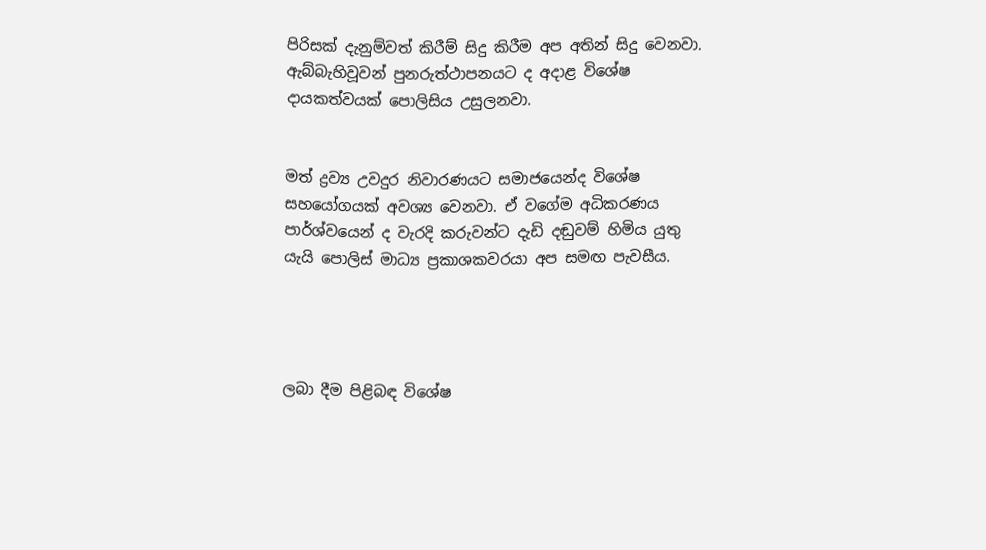පිරිසක් දැනුම්වත් කිරීම් සිදු කිරීම අප අතින් සිදු වෙනවා. ඇබ්බැහිවූවන් පුනරුත්ථාපනයට ද අදාළ විශේෂ දායකත්වයක් පොලිසිය උසුලනවා.


මත් ද්‍රව්‍ය උවදුර නිවාරණයට සමාජයෙන්ද විශේෂ සහයෝගයක් අවශ්‍ය වෙනවා. ඒ වගේම අධිකරණය පාර්ශ්වයෙන් ද වැරදි කරුවන්ට දැඩි දඬුවම් හිමිය යුතු යැයි පොලිස් මාධ්‍ය ප්‍රකාශකවරයා අප සමඟ පැවසීය.




ලබා දීම පිළිබඳ විශේෂ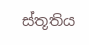ස්තූතිය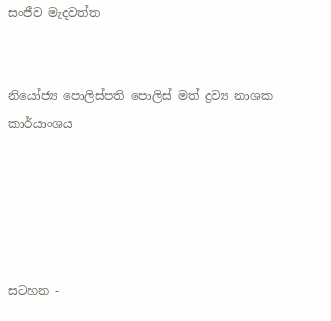සංජීව මැදවත්ත


නියෝජ්‍ය පොලිස්පති පොලිස් මත් ද්‍රව්‍ය නාශක කාර්යාංශය





සටහන -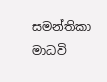සමන්තිකා මාධවි